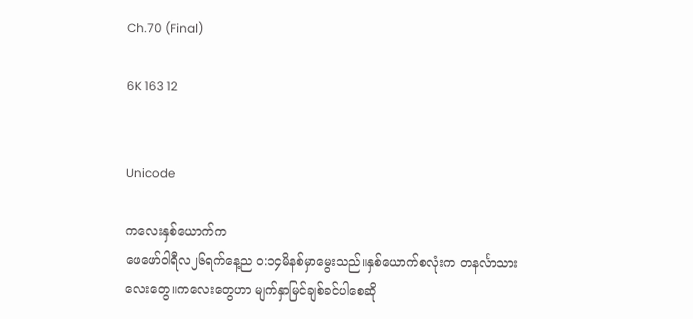Ch.70 (Final)

6K 163 12


Unicode

ကလေးနှစ်ယောက်က
ဖေဖော်ဝါရီလ၂၆ရက်နေ့ည ၀:၁၄မိနစ်မှာမွေးသည်။နှစ်ယောက်စလုံးက တနင်္လာသားလေးတွေ။ကလေးတွေဟာ မျက်နှာမြင်ချစ်ခင်ပါစေဆို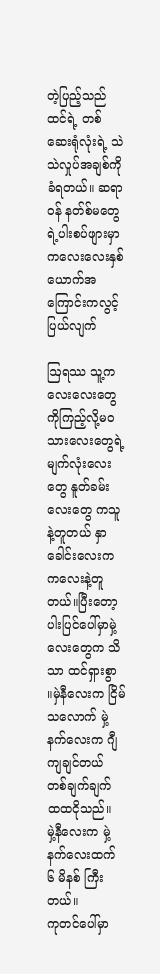တဲ့ပြည့်သည်ထင်ရဲ့ တစ်ဆေးရုံလုံးရဲ့ သဲသဲလှုပ်အချစ်ကို ခံရတယ်။ ဆရာဝန် နတ်စ်မတွေရဲ့ပါးစပ်ဖျားမှာ ကလေးလေးနှစ်ယောက်အကြောင်းကလွင့်ပြယ်လျက်

ဩရဿ သူ့ကလေးလေးတွေကိုကြည့်လို့မဝ
သားလေးတွေရဲ့ မျက်လုံးလေးတွေ နူတ်ခမ်းလေး‌တွေ ကသူနဲ့တူတယ် နှာခေါင်းလေးက ကလေးနဲ့တူတယ်။ပြီးတော့ ပါးပြင်ပေါ်မှာမှဲ့လေးတွေက သိသာ ထင်ရှားစွာ ။မှဲနီလေးက ငြိမ်သလောက် မှဲ့နက်လေးက ဂျီကျချင်တယ် တစ်ချက်ချက် ထထငိုသည်။
မှဲ့နီလေးက မှဲ့နက်လေးထက် ၆ မိနစ် ကြီးတယ်။
ကုတင်ပေါ်မှာ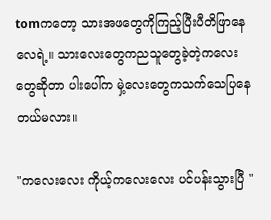tomကတော့ သားအဖတွေကိုကြည့်ပြီးပီတိဖြာနေလေရဲ့။ သားလေးတွေကညသူတွေခဲ့တဲ့ကလေးတွေဆိုတာ ပါးပေါ်က မှဲ့လေးတွေကသက်သေပြနေတယ်မလား။

"ကလေးလေး ကိုယ့်ကလေးလေး ပင်ပန်းသွားပြီ "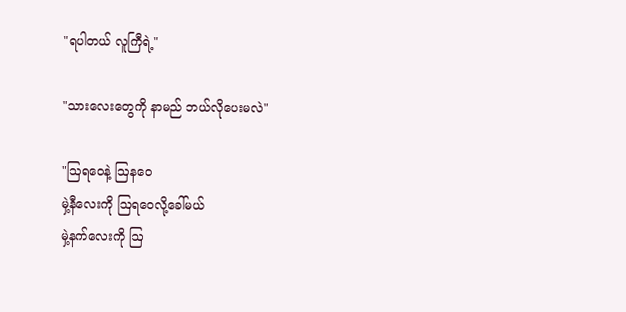"ရပါတယ် လူကြီရဲ့"

"သားလေးတွေကို နာမည် ဘယ်လိုပေးမလဲ"

"ဩရဝေနဲ့ ဩနဝေ
မှဲ့နီလေးကို ဩရဝေလို့ခေါ်မယ်
မှဲ့နက်လေးကို ဩ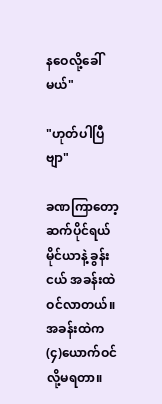နဝေလို့ခေါ်မယ်"

"ဟုတ်ပါပြီဗျာ"

ခဏကြာတော့ ဆက်ပိုင်ရယ်မိုင်ယာနဲ့ ခွန်းငယ် အခန်းထဲဝင်လာတယ်။ အခန်းထဲက (၄)ယောက်ဝင်လို့မရတာ။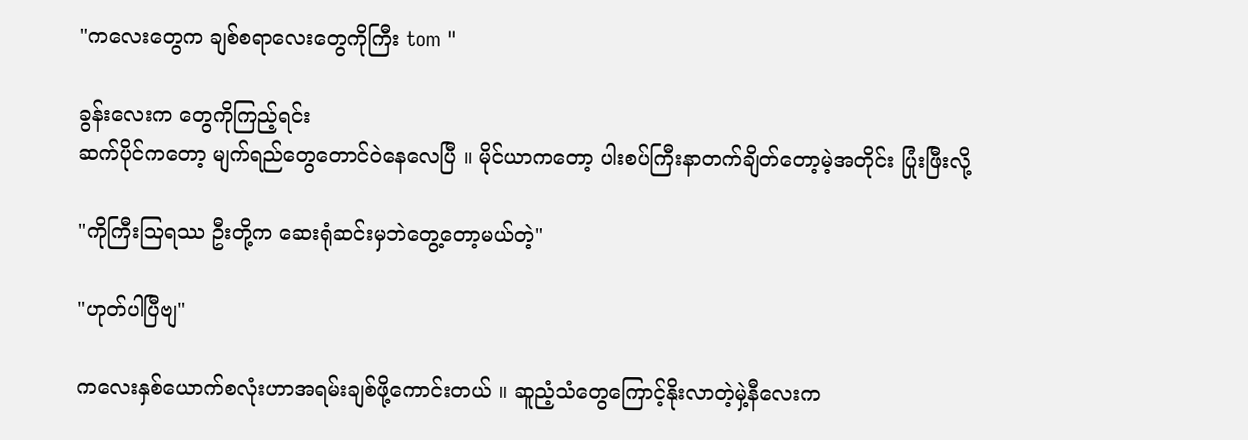"ကလေးတွေက ချစ်စရာလေးတွေကိုကြီး tom "

ခွန်းလေးက တွေကိုကြည့်ရင်း
ဆက်ပိုင်ကတော့ မျက်ရည်တွေတောင်ဝဲနေလေပြီ ။ မိုင်ယာကတော့ ပါးစပ်ကြီးနာတက်ချိတ်တော့မဲ့အတိုင်း ပြုံးဖြီးလို့

"ကိုကြီးဩရဿ ဦးတို့က ဆေးရုံဆင်းမှဘဲတွေ့တော့မယ်တဲ့"

"ဟုတ်ပါပြီဗျ"

ကလေးနှစ်ယောက်စလုံးဟာအရမ်းချစ်ဖို့ကောင်းတယ် ။ ဆူညံ့သံတွေကြောင့်နိုးလာတဲ့မှဲ့နီလေးက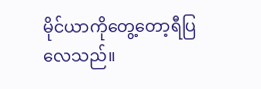မိုင်ယာကိုတွေ့တော့ရီပြလေသည်။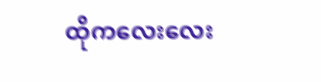ထိုကလေးလေး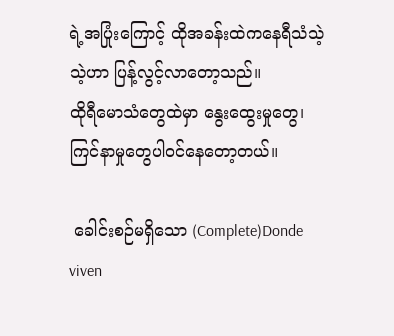ရဲ့အပြုံးကြောင့် ထိုအခန်းထဲကနေရီသံသဲ့သဲ့ဟာ ပြန့်လွင့်လာတော့သည်။
ထိုရီမောသံတွေထဲမှာ နွေးထွေးမှုတွေ၊ကြင်နာမှုတွေပါဝင်နေတော့တယ်။

 ခေါင်းစဉ်မရှိသော (Complete)Donde viven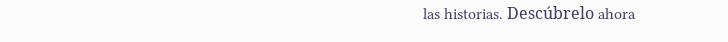las historias. Descúbrelo ahora